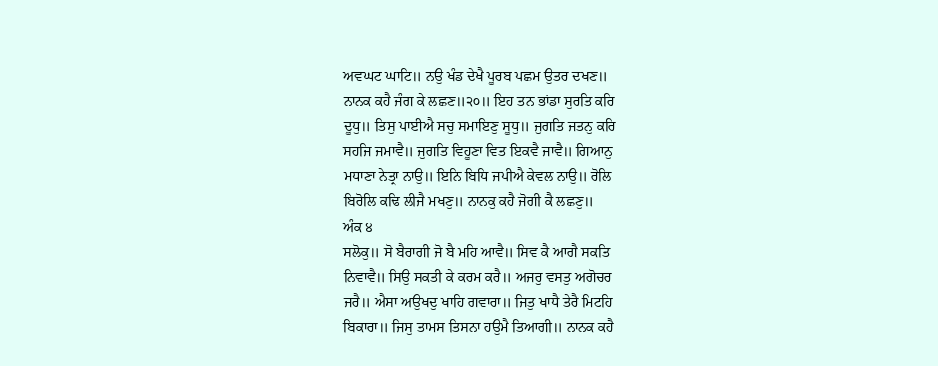ਅਵਘਟ ਘਾਟਿ॥ ਨਉ ਖੰਡ ਦੇਖੈ ਪੂਰਬ ਪਛਮ ਉਤਰ ਦਖਣ॥
ਨਾਨਕ ਕਹੈ ਜੰਗ ਕੇ ਲਛਣ॥੨੦॥ ਇਹ ਤਨ ਭਾਂਡਾ ਸੁਰਤਿ ਕਰਿ
ਦੂਧੁ॥ ਤਿਸੁ ਪਾਈਐ ਸਚੁ ਸਮਾਇਣੁ ਸੂਧੁ॥ ਜੁਗਤਿ ਜਤਨੁ ਕਰਿ
ਸਹਜਿ ਜਮਾਵੈ॥ ਜੁਗਤਿ ਵਿਹੂਣਾ ਵਿਤ ਇਕਵੈ ਜਾਵੈ॥ ਗਿਆਨੁ
ਮਧਾਣਾ ਨੇਤ੍ਰਾ ਨਾਉ॥ ਇਨਿ ਬਿਧਿ ਜਪੀਐ ਕੇਵਲ ਨਾਉ॥ ਰੋਲਿ
ਬਿਰੋਲਿ ਕਢਿ ਲੀਜੈ ਮਖਣੁ॥ ਨਾਨਕੁ ਕਹੈ ਜੋਗੀ ਕੈ ਲਛਣੁ॥
ਅੰਕ ੪
ਸਲੋਕੁ॥ ਸੋ ਬੈਰਾਗੀ ਜੋ ਬੈ ਮਹਿ ਆਵੈ॥ ਸਿਵ ਕੈ ਆਗੈ ਸਕਤਿ
ਨਿਵਾਵੈ॥ ਸਿਉ ਸਕਤੀ ਕੇ ਕਰਮ ਕਰੈ॥ ਅਜਰੁ ਵਸਤੁ ਅਗੋਚਰ
ਜਰੈ॥ ਐਸਾ ਅਉਖਦੁ ਖਾਹਿ ਗਵਾਰਾ॥ ਜਿਤੁ ਖਾਧੈ ਤੇਰੈ ਮਿਟਹਿ
ਬਿਕਾਰਾ॥ ਜਿਸੁ ਤਾਮਸ ਤਿਸਨਾ ਹਉਮੈ ਤਿਆਗੀ॥ ਨਾਨਕ ਕਹੈ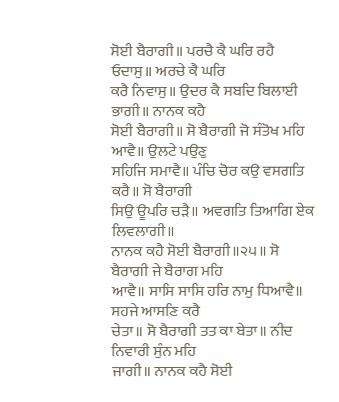ਸੋਈ ਬੈਰਾਗੀ॥ ਪਰਚੈ ਕੈ ਘਰਿ ਰਹੈ ਓਦਾਸੁ॥ ਅਰਚੇ ਕੈ ਘਰਿ
ਕਰੈ ਨਿਵਾਸੁ॥ ਉਦਰ ਕੈ ਸਬਦਿ ਬਿਲਾਈ ਭਾਗੀ॥ ਨਾਨਕ ਕਹੈ
ਸੋਈ ਬੈਰਾਗੀ॥ ਸੋ ਬੈਰਾਗੀ ਜੋ ਸੰਤੋਖ ਮਹਿ ਆਵੈ॥ ਉਲਟੇ ਪਉਣੁ
ਸਹਿਜਿ ਸਮਾਵੈ॥ ਪੰਚਿ ਚੋਰ ਕਉ ਵਸਗਤਿ ਕਰੈ॥ ਸੋ ਬੈਰਾਗੀ
ਸਿਉ ਊਪਰਿ ਚੜੈ॥ ਅਵਗਤਿ ਤਿਆਗਿ ਏਕ ਲਿਵਲਾਗੀ॥
ਨਾਨਕ ਕਹੈ ਸੋਈ ਬੈਰਾਗੀ॥੨੫॥ ਸੋ ਬੈਰਾਗੀ ਜੇ ਬੈਰਾਗ ਮਹਿ
ਆਵੈ॥ ਸਾਸਿ ਸਾਸਿ ਹਰਿ ਨਾਮੁ ਧਿਆਵੈ॥ ਸਹਜੇ ਆਸਣਿ ਕਰੈ
ਚੇਤਾ॥ ਸੋ ਬੈਰਾਗੀ ਤਤ ਕਾ ਬੇਤਾ॥ ਨੀਦ ਨਿਵਾਰੀ ਸੁੰਨ ਮਹਿ
ਜਾਗੀ॥ ਨਾਨਕ ਕਹੈ ਸੋਈ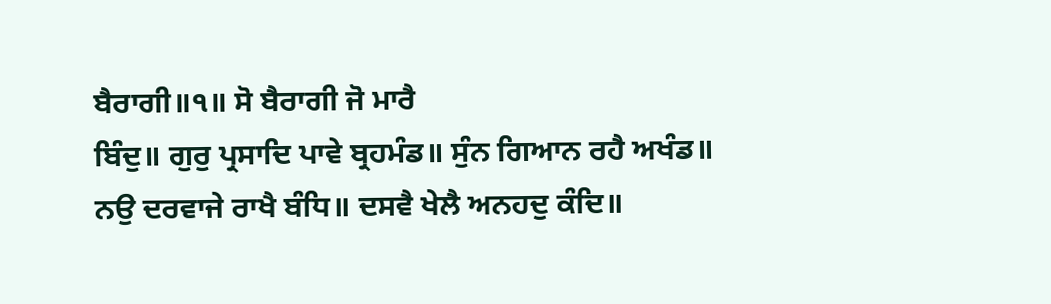ਬੈਰਾਗੀ॥੧॥ ਸੋ ਬੈਰਾਗੀ ਜੋ ਮਾਰੈ
ਬਿੰਦੁ॥ ਗੁਰੁ ਪ੍ਰਸਾਦਿ ਪਾਵੇ ਬ੍ਰਹਮੰਡ॥ ਸੁੰਨ ਗਿਆਨ ਰਹੈ ਅਖੰਡ॥
ਨਉ ਦਰਵਾਜੇ ਰਾਖੈ ਬੰਧਿ॥ ਦਸਵੈ ਖੇਲੈ ਅਨਹਦੁ ਕੰਦਿ॥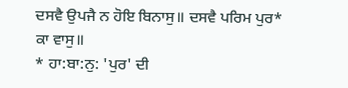ਦਸਵੈ ਉਪਜੈ ਨ ਹੋਇ ਬਿਨਾਸੁ॥ ਦਸਵੈ ਪਰਿਮ ਪੁਰ* ਕਾ ਵਾਸੁ॥
* ਹਾ:ਬਾ:ਨੁ: 'ਪੁਰ' ਦੀ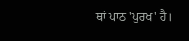ਥਾਂ ਪਾਠ 'ਪੁਰਖ' ਹੈ।